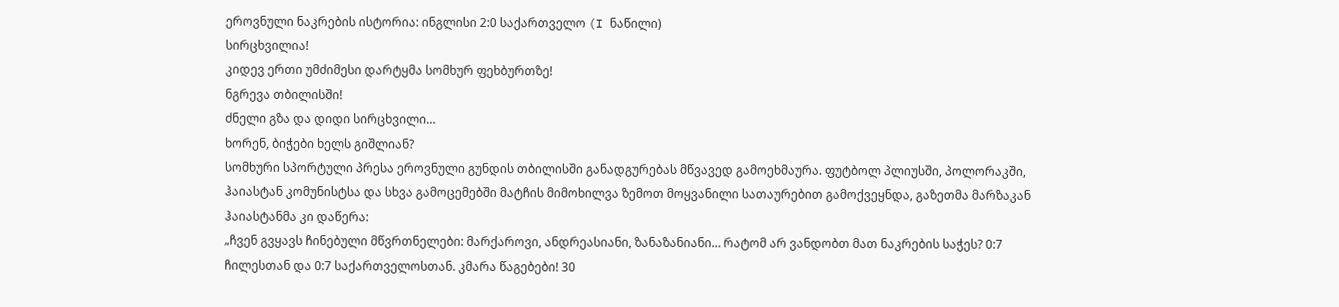ეროვნული ნაკრების ისტორია: ინგლისი 2:0 საქართველო (I ნაწილი)
სირცხვილია!
კიდევ ერთი უმძიმესი დარტყმა სომხურ ფეხბურთზე!
ნგრევა თბილისში!
ძნელი გზა და დიდი სირცხვილი…
ხორენ, ბიჭები ხელს გიშლიან?
სომხური სპორტული პრესა ეროვნული გუნდის თბილისში განადგურებას მწვავედ გამოეხმაურა. ფუტბოლ პლიუსში, პოლორაკში, ჰაიასტან კომუნისტსა და სხვა გამოცემებში მატჩის მიმოხილვა ზემოთ მოყვანილი სათაურებით გამოქვეყნდა, გაზეთმა მარზაკან ჰაიასტანმა კი დაწერა:
„ჩვენ გვყავს ჩინებული მწვრთნელები: მარქაროვი, ანდრეასიანი, ზანაზანიანი… რატომ არ ვანდობთ მათ ნაკრების საჭეს? 0:7 ჩილესთან და 0:7 საქართველოსთან. კმარა წაგებები! 30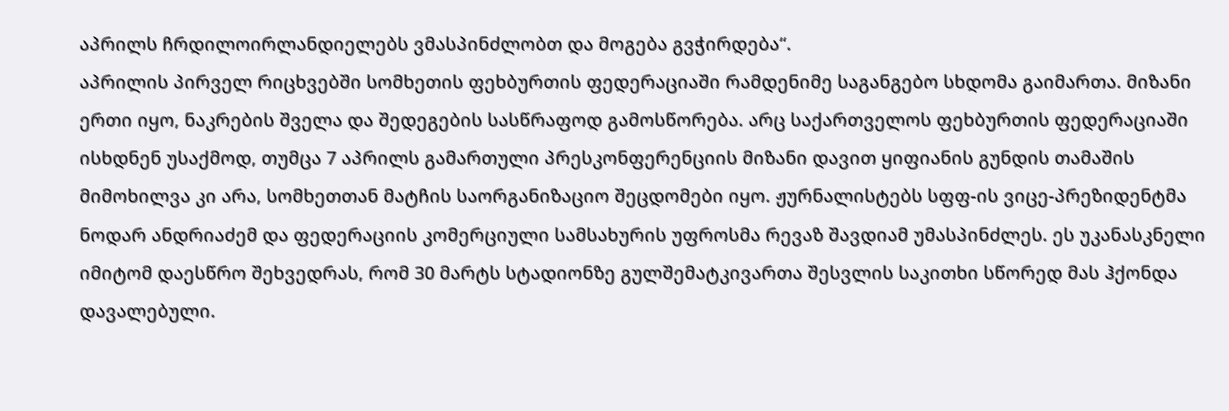აპრილს ჩრდილოირლანდიელებს ვმასპინძლობთ და მოგება გვჭირდება“.
აპრილის პირველ რიცხვებში სომხეთის ფეხბურთის ფედერაციაში რამდენიმე საგანგებო სხდომა გაიმართა. მიზანი ერთი იყო, ნაკრების შველა და შედეგების სასწრაფოდ გამოსწორება. არც საქართველოს ფეხბურთის ფედერაციაში ისხდნენ უსაქმოდ, თუმცა 7 აპრილს გამართული პრესკონფერენციის მიზანი დავით ყიფიანის გუნდის თამაშის მიმოხილვა კი არა, სომხეთთან მატჩის საორგანიზაციო შეცდომები იყო. ჟურნალისტებს სფფ-ის ვიცე-პრეზიდენტმა ნოდარ ანდრიაძემ და ფედერაციის კომერციული სამსახურის უფროსმა რევაზ შავდიამ უმასპინძლეს. ეს უკანასკნელი იმიტომ დაესწრო შეხვედრას, რომ 30 მარტს სტადიონზე გულშემატკივართა შესვლის საკითხი სწორედ მას ჰქონდა დავალებული.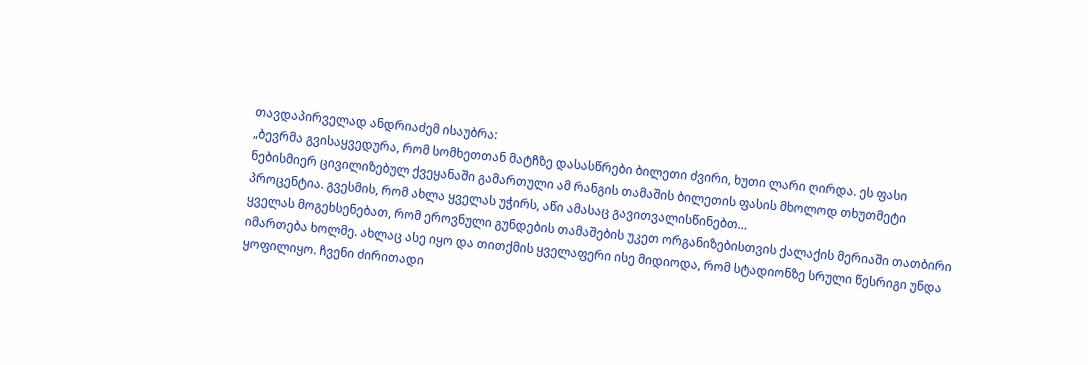თავდაპირველად ანდრიაძემ ისაუბრა:
„ბევრმა გვისაყვედურა, რომ სომხეთთან მატჩზე დასასწრები ბილეთი ძვირი, ხუთი ლარი ღირდა. ეს ფასი ნებისმიერ ცივილიზებულ ქვეყანაში გამართული ამ რანგის თამაშის ბილეთის ფასის მხოლოდ თხუთმეტი პროცენტია. გვესმის, რომ ახლა ყველას უჭირს, აწი ამასაც გავითვალისწინებთ…
ყველას მოგეხსენებათ, რომ ეროვნული გუნდების თამაშების უკეთ ორგანიზებისთვის ქალაქის მერიაში თათბირი იმართება ხოლმე. ახლაც ასე იყო და თითქმის ყველაფერი ისე მიდიოდა, რომ სტადიონზე სრული წესრიგი უნდა ყოფილიყო. ჩვენი ძირითადი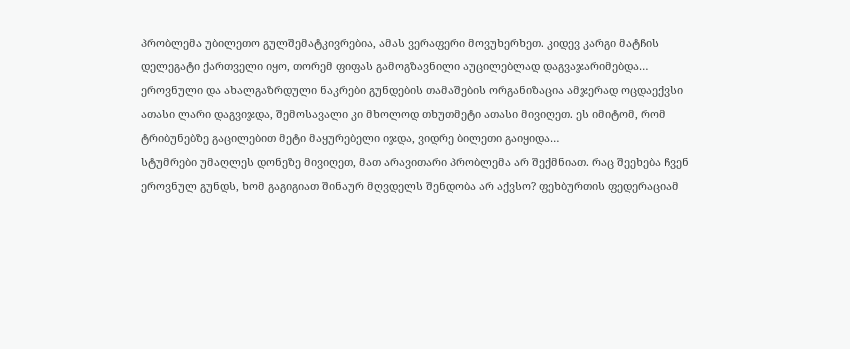პრობლემა უბილეთო გულშემატკივრებია, ამას ვერაფერი მოვუხერხეთ. კიდევ კარგი მატჩის დელეგატი ქართველი იყო, თორემ ფიფას გამოგზავნილი აუცილებლად დაგვაჯარიმებდა…
ეროვნული და ახალგაზრდული ნაკრები გუნდების თამაშების ორგანიზაცია ამჯერად ოცდაექვსი ათასი ლარი დაგვიჯდა, შემოსავალი კი მხოლოდ თხუთმეტი ათასი მივიღეთ. ეს იმიტომ, რომ ტრიბუნებზე გაცილებით მეტი მაყურებელი იჯდა, ვიდრე ბილეთი გაიყიდა…
სტუმრები უმაღლეს დონეზე მივიღეთ, მათ არავითარი პრობლემა არ შექმნიათ. რაც შეეხება ჩვენ ეროვნულ გუნდს, ხომ გაგიგიათ შინაურ მღვდელს შენდობა არ აქვსო? ფეხბურთის ფედერაციამ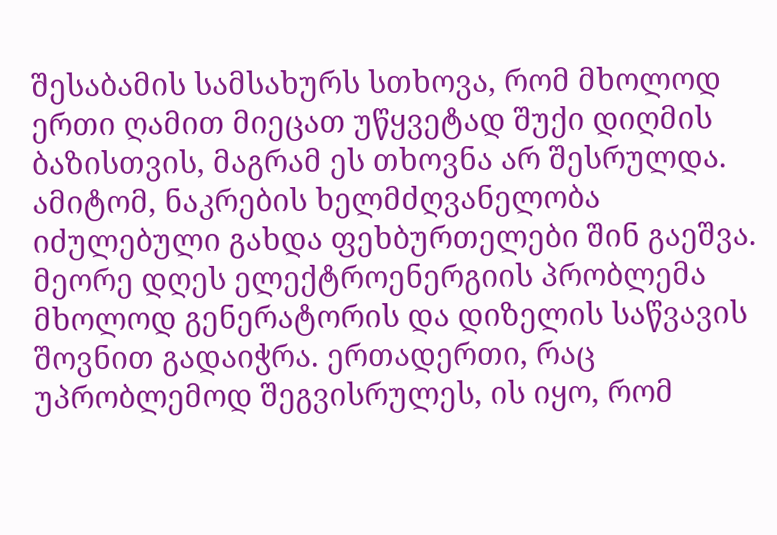შესაბამის სამსახურს სთხოვა, რომ მხოლოდ ერთი ღამით მიეცათ უწყვეტად შუქი დიღმის ბაზისთვის, მაგრამ ეს თხოვნა არ შესრულდა. ამიტომ, ნაკრების ხელმძღვანელობა იძულებული გახდა ფეხბურთელები შინ გაეშვა. მეორე დღეს ელექტროენერგიის პრობლემა მხოლოდ გენერატორის და დიზელის საწვავის შოვნით გადაიჭრა. ერთადერთი, რაც უპრობლემოდ შეგვისრულეს, ის იყო, რომ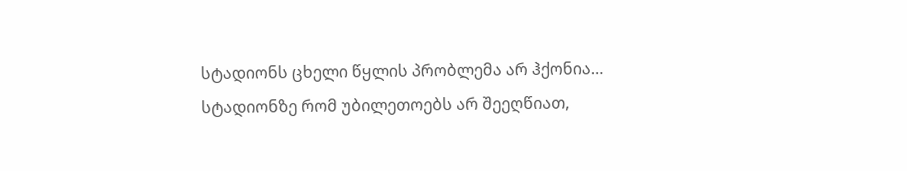სტადიონს ცხელი წყლის პრობლემა არ ჰქონია…
სტადიონზე რომ უბილეთოებს არ შეეღწიათ,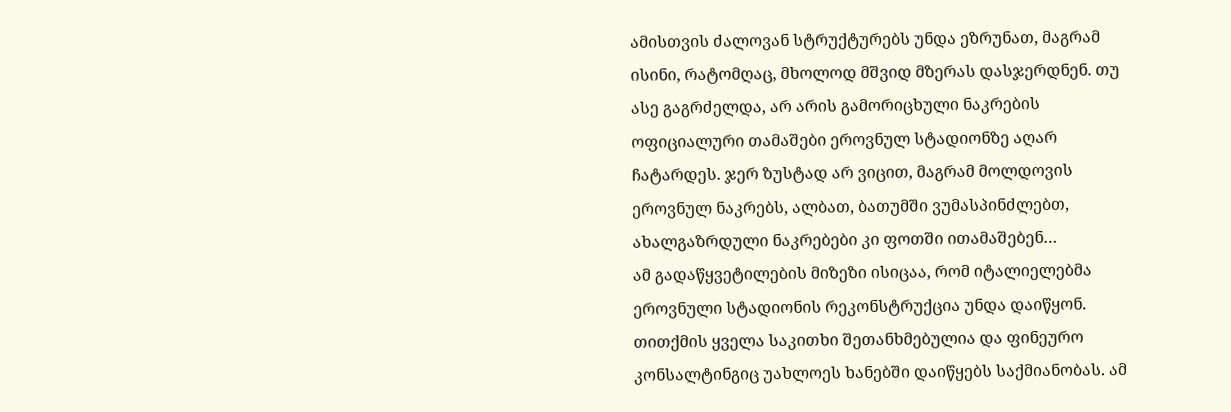ამისთვის ძალოვან სტრუქტურებს უნდა ეზრუნათ, მაგრამ ისინი, რატომღაც, მხოლოდ მშვიდ მზერას დასჯერდნენ. თუ ასე გაგრძელდა, არ არის გამორიცხული ნაკრების ოფიციალური თამაშები ეროვნულ სტადიონზე აღარ ჩატარდეს. ჯერ ზუსტად არ ვიცით, მაგრამ მოლდოვის ეროვნულ ნაკრებს, ალბათ, ბათუმში ვუმასპინძლებთ, ახალგაზრდული ნაკრებები კი ფოთში ითამაშებენ…
ამ გადაწყვეტილების მიზეზი ისიცაა, რომ იტალიელებმა ეროვნული სტადიონის რეკონსტრუქცია უნდა დაიწყონ. თითქმის ყველა საკითხი შეთანხმებულია და ფინეურო კონსალტინგიც უახლოეს ხანებში დაიწყებს საქმიანობას. ამ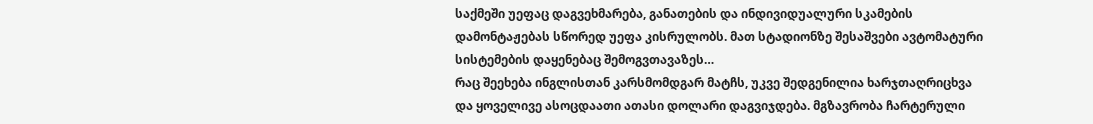საქმეში უეფაც დაგვეხმარება, განათების და ინდივიდუალური სკამების დამონტაჟებას სწორედ უეფა კისრულობს. მათ სტადიონზე შესაშვები ავტომატური სისტემების დაყენებაც შემოგვთავაზეს…
რაც შეეხება ინგლისთან კარსმომდგარ მატჩს, უკვე შედგენილია ხარჯთაღრიცხვა და ყოველივე ასოცდაათი ათასი დოლარი დაგვიჯდება. მგზავრობა ჩარტერული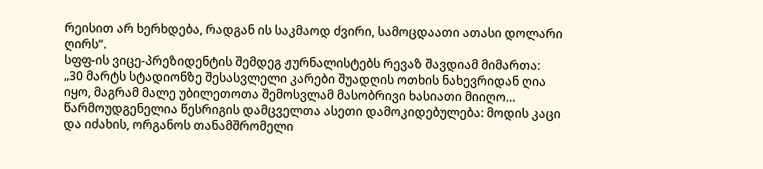რეისით არ ხერხდება, რადგან ის საკმაოდ ძვირი, სამოცდაათი ათასი დოლარი ღირს“.
სფფ-ის ვიცე-პრეზიდენტის შემდეგ ჟურნალისტებს რევაზ შავდიამ მიმართა:
„30 მარტს სტადიონზე შესასვლელი კარები შუადღის ოთხის ნახევრიდან ღია იყო, მაგრამ მალე უბილეთოთა შემოსვლამ მასობრივი ხასიათი მიიღო…
წარმოუდგენელია წესრიგის დამცველთა ასეთი დამოკიდებულება: მოდის კაცი და იძახის, ორგანოს თანამშრომელი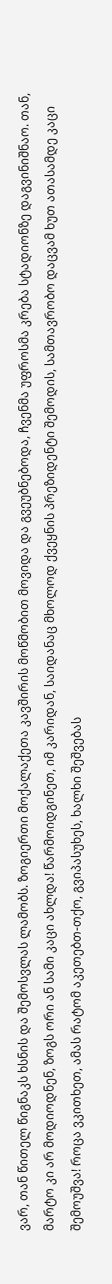ვარ, თან წითელ წიგნაკს ხსნის და შემოსვლას ლამობს. ზოგიერთი მოქალაქეთა კავშირის მოწმობით მოვიდა და გვეუბნებოდა, ჩვენმა უფროსმა კრება სტადიონზე დაგვინიშნაო. თან, მარტო კი არ მოდიოდნენ, ზოგს ორი ან სამი კაცი ახლდა! წარმოიდგინეთ, იმ კარიდან, საიდანაც მხოლოდ ქვეყნის პრეზიდენტი შემოდის, სამთავრობო დაცვამ ხუთ ათასამდე კაცი შემოუშვა! როცა ვკითხეთ, ამას რატომ აკეთებთ-თქო, გვიპასუხეს, ხალხი შეშვებას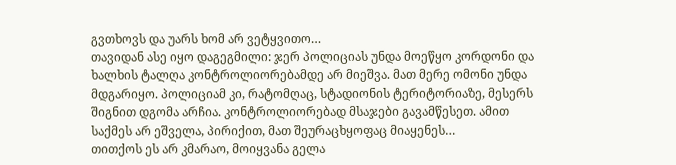გვთხოვს და უარს ხომ არ ვეტყვითო…
თავიდან ასე იყო დაგეგმილი: ჯერ პოლიციას უნდა მოეწყო კორდონი და ხალხის ტალღა კონტროლიორებამდე არ მიეშვა. მათ მერე ომონი უნდა მდგარიყო. პოლიციამ კი, რატომღაც, სტადიონის ტერიტორიაზე, მესერს შიგნით დგომა არჩია. კონტროლიორებად მსაჯები გავამწესეთ. ამით საქმეს არ ეშველა, პირიქით, მათ შეურაცხყოფაც მიაყენეს…
თითქოს ეს არ კმარაო, მოიყვანა გელა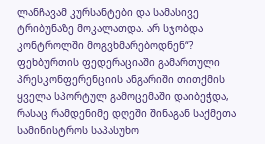ლანჩავამ კურსანტები და სამასივე ტრიბუნაზე მოკალათდა. არ სჯობდა კონტროლში მოგვხმარებოდნენ“?
ფეხბურთის ფედერაციაში გამართული პრესკონფერენციის ანგარიში თითქმის ყველა სპორტულ გამოცემაში დაიბეჭდა, რასაც რამდენიმე დღეში შინაგან საქმეთა სამინისტროს საპასუხო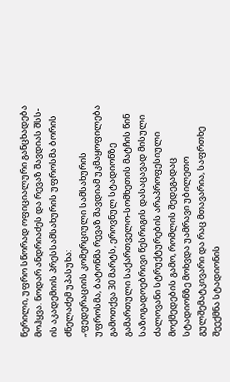წერილი, უფრო სწორად ოფიციალური განცხადება მოჰყვა. ნოდარ ანდრიაძეს და რევაზ შავდიას შსს-ის აკადემიის პრესსამსახურის უფროსმა ბორის ძნელაძემ უპასუხა:
„ფედერაციის კომერციული სამსახურის უფროსმა, ბატონმა რევაზ შავდიამ უკმაყოფილება გამოთქვა 30 მარტს, ეროვნულ სტადიონზე გამართული საქართველო-სომხეთის მატჩის წინ საზოგადოებრივი წესრიგის დასაცავად მისული ძალოვანი სტრუქტურების არაპროფესიული მოქმედების გამო, რომლის შედეგადაც სტადიონზე მოხვდა უამრავი უბილეთო გულშემატკივარი და რაც მთავარია, საფრთხე შეექმნა სტადიონის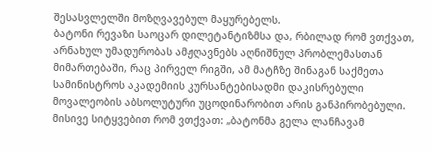შესასვლელში მოზღვავებულ მაყურებელს.
ბატონი რევაზი საოცარ დილეტანტიზმსა და, რბილად რომ ვთქვათ, არნახულ უმადურობას ამჟღავნებს აღნიშნულ პრობლემასთან მიმართებაში, რაც პირველ რიგში, ამ მატჩზე შინაგან საქმეთა სამინისტროს აკადემიის კურსანტებისადმი დაკისრებული მოვალეობის აბსოლუტური უცოდინარობით არის განპირობებული. მისივე სიტყვებით რომ ვთქვათ: „ბატონმა გელა ლანჩავამ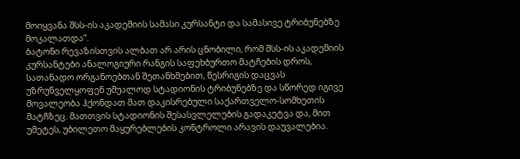მოიყვანა შსს-ის აკადემიის სამასი კურსანტი და სამასივე ტრიბუნებზე მოკალათდა“.
ბატონი რევაზისთვის ალბათ არ არის ცნობილი, რომ შსს-ის აკადემიის კურსანტები ანალოგიური რანგის საფეხბურთო მატჩების დროს, სათანადო ორგანოებთან შეთანხმებით, წესრიგის დაცვას უზრუნველყოფენ უშუალოდ სტადიონის ტრიბუნებზე და სწორედ იგივე მოვალეობა ჰქონდათ მათ დაკისრებული საქართველო-სომხეთის მატჩზეც. მათთვის სტადიონის შესასვლელების გადაკეტვა და, მით უმეტეს, უბილეთო მაყურებლების კონტროლი არავის დაუვალებია.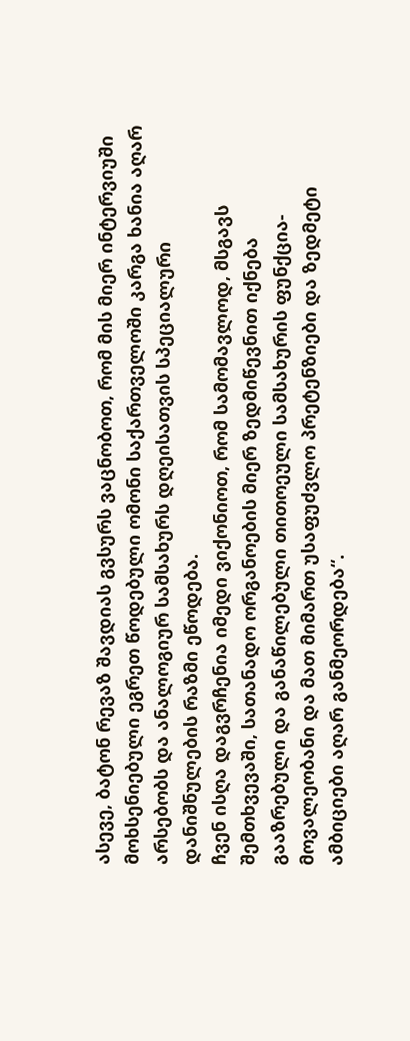ასევე, ბატონ რევაზ შავდიას გვსურს ვაცნობოთ, რომ მის მიერ ინტერვიუში მოხსენიებული ეგრეთ წოდებული ომონი საქართველოში კარგა ხანია აღარ არსებობს და ანალოგიურ სამსახურს დღეისათვის სპეციალური დანიშნულების რაზმი ეწოდება.
ჩვენ ისღა დაგვრჩენია იმედი ვიქონიოთ, რომ სამომავლოდ, მსგავს შემთხვევაში, სათანადო ორგანოების მიერ ზედმიწევნით იქნება გააზრებული და განაწილებული თითოეული სამსახურის ფუნქცია-მოვალეობანი და მათ მიმართ უსაფუძვლო პრეტენზიები და ზედმეტი ამბიციები აღარ განმეორდება“.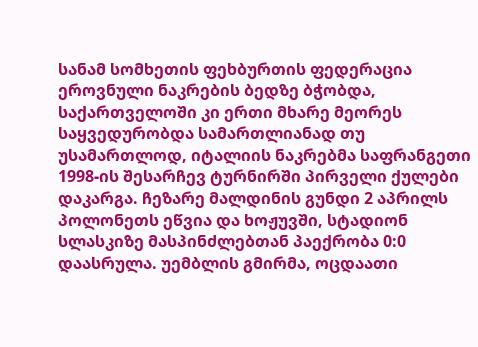სანამ სომხეთის ფეხბურთის ფედერაცია ეროვნული ნაკრების ბედზე ბჭობდა, საქართველოში კი ერთი მხარე მეორეს საყვედურობდა სამართლიანად თუ უსამართლოდ, იტალიის ნაკრებმა საფრანგეთი 1998-ის შესარჩევ ტურნირში პირველი ქულები დაკარგა. ჩეზარე მალდინის გუნდი 2 აპრილს პოლონეთს ეწვია და ხოჟუვში, სტადიონ სლასკიზე მასპინძლებთან პაექრობა 0:0 დაასრულა. უემბლის გმირმა, ოცდაათი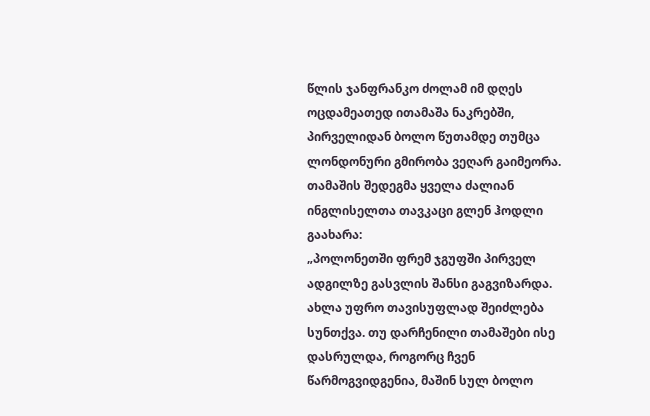წლის ჯანფრანკო ძოლამ იმ დღეს ოცდამეათედ ითამაშა ნაკრებში, პირველიდან ბოლო წუთამდე თუმცა ლონდონური გმირობა ვეღარ გაიმეორა. თამაშის შედეგმა ყველა ძალიან ინგლისელთა თავკაცი გლენ ჰოდლი გაახარა:
„პოლონეთში ფრემ ჯგუფში პირველ ადგილზე გასვლის შანსი გაგვიზარდა. ახლა უფრო თავისუფლად შეიძლება სუნთქვა. თუ დარჩენილი თამაშები ისე დასრულდა, როგორც ჩვენ წარმოგვიდგენია, მაშინ სულ ბოლო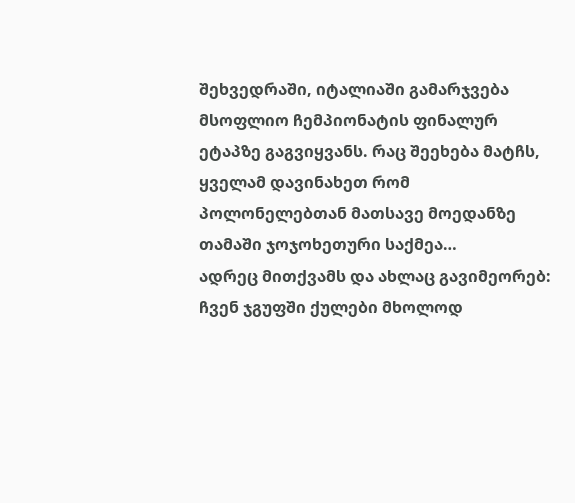შეხვედრაში, იტალიაში გამარჯვება მსოფლიო ჩემპიონატის ფინალურ ეტაპზე გაგვიყვანს. რაც შეეხება მატჩს, ყველამ დავინახეთ რომ პოლონელებთან მათსავე მოედანზე თამაში ჯოჯოხეთური საქმეა…
ადრეც მითქვამს და ახლაც გავიმეორებ: ჩვენ ჯგუფში ქულები მხოლოდ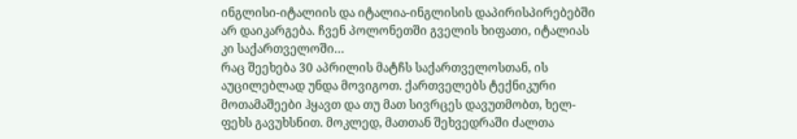ინგლისი-იტალიის და იტალია-ინგლისის დაპირისპირებებში არ დაიკარგება. ჩვენ პოლონეთში გველის ხიფათი, იტალიას კი საქართველოში…
რაც შეეხება 30 აპრილის მატჩს საქართველოსთან, ის აუცილებლად უნდა მოვიგოთ. ქართველებს ტექნიკური მოთამაშეები ჰყავთ და თუ მათ სივრცეს დავუთმობთ, ხელ-ფეხს გავუხსნით. მოკლედ, მათთან შეხვედრაში ძალთა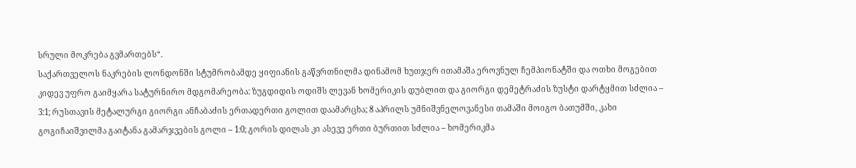სრული მოკრება გვმართებს“.
საქართველოს ნაკრების ლონდონში სტუმრობამდე ყიფიანის გაწვრთნილმა დინამომ ხუთჯერ ითამაშა ეროვნულ ჩემპიონატში და ოთხი მოგებით კიდევ უფრო გაიმყარა სატურნირო მდგომარეობა: ზუგდიდის ოდიშს ლევან ხომერიკის დუბლით და გიორგი დემეტრაძის ზუსტი დარტყმით სძლია – 3:1; რუსთავის მეტალურგი გიორგი ანჩაბაძის ერთადერთი გოლით დაამარცხა; 8 აპრილს უმნიშვნელოვანესი თამაში მოიგო ბათუმში, კახი გოგიჩაიშვილმა გაიტანა გამარჯვების გოლი – 1:0; გორის დილას კი ასევე ერთი ბურთით სძლია – ხომერიკმა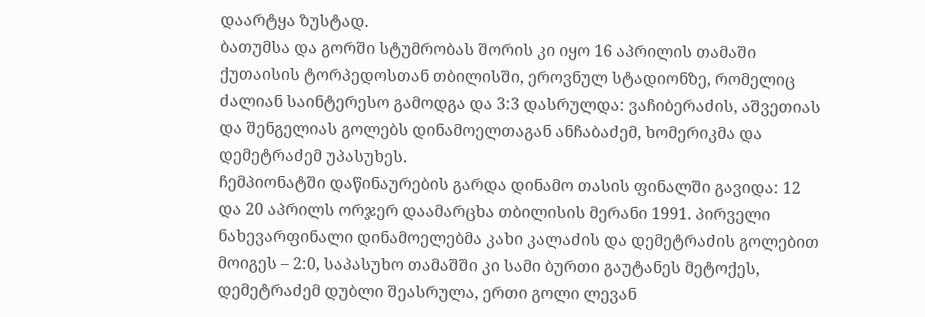დაარტყა ზუსტად.
ბათუმსა და გორში სტუმრობას შორის კი იყო 16 აპრილის თამაში ქუთაისის ტორპედოსთან თბილისში, ეროვნულ სტადიონზე, რომელიც ძალიან საინტერესო გამოდგა და 3:3 დასრულდა: ვაჩიბერაძის, აშვეთიას და შენგელიას გოლებს დინამოელთაგან ანჩაბაძემ, ხომერიკმა და დემეტრაძემ უპასუხეს.
ჩემპიონატში დაწინაურების გარდა დინამო თასის ფინალში გავიდა: 12 და 20 აპრილს ორჯერ დაამარცხა თბილისის მერანი 1991. პირველი ნახევარფინალი დინამოელებმა კახი კალაძის და დემეტრაძის გოლებით მოიგეს – 2:0, საპასუხო თამაშში კი სამი ბურთი გაუტანეს მეტოქეს, დემეტრაძემ დუბლი შეასრულა, ერთი გოლი ლევან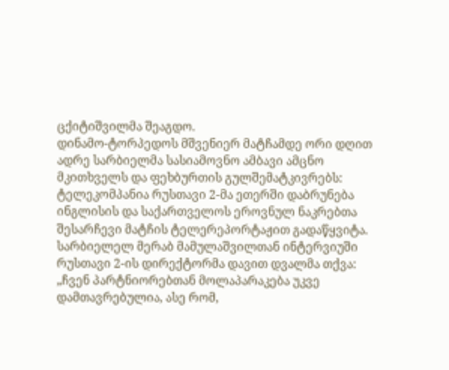ცქიტიშვილმა შეაგდო.
დინამო-ტორპედოს მშვენიერ მატჩამდე ორი დღით ადრე სარბიელმა სასიამოვნო ამბავი ამცნო მკითხველს და ფეხბურთის გულშემატკივრებს: ტელეკომპანია რუსთავი 2-მა ეთერში დაბრუნება ინგლისის და საქართველოს ეროვნულ ნაკრებთა შესარჩევი მატჩის ტელერეპორტაჟით გადაწყვიტა. სარბიელელ მერაბ მამულაშვილთან ინტერვიუში რუსთავი 2-ის დირექტორმა დავით დვალმა თქვა:
„ჩვენ პარტნიორებთან მოლაპარაკება უკვე დამთავრებულია, ასე რომ,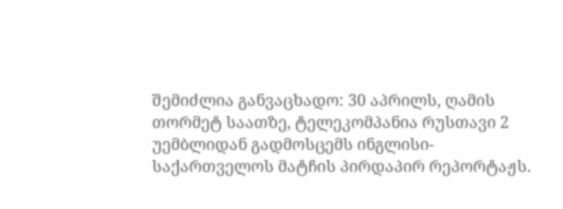შემიძლია განვაცხადო: 30 აპრილს, ღამის თორმეტ საათზე, ტელეკომპანია რუსთავი 2 უემბლიდან გადმოსცემს ინგლისი-საქართველოს მატჩის პირდაპირ რეპორტაჟს.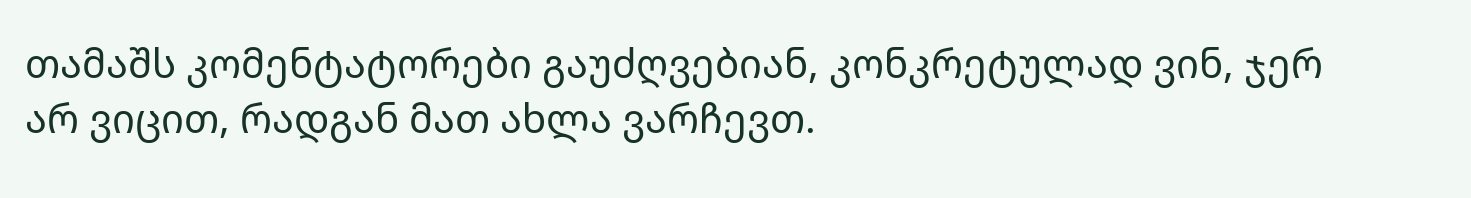თამაშს კომენტატორები გაუძღვებიან, კონკრეტულად ვინ, ჯერ არ ვიცით, რადგან მათ ახლა ვარჩევთ.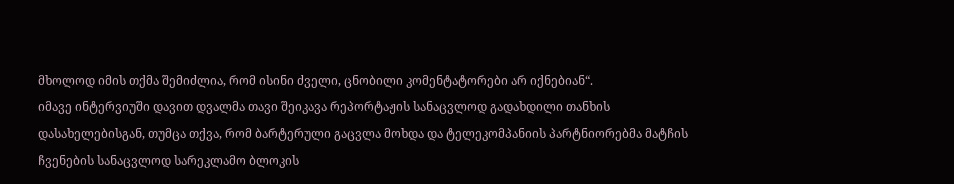მხოლოდ იმის თქმა შემიძლია, რომ ისინი ძველი, ცნობილი კომენტატორები არ იქნებიან“.
იმავე ინტერვიუში დავით დვალმა თავი შეიკავა რეპორტაჟის სანაცვლოდ გადახდილი თანხის დასახელებისგან, თუმცა თქვა, რომ ბარტერული გაცვლა მოხდა და ტელეკომპანიის პარტნიორებმა მატჩის ჩვენების სანაცვლოდ სარეკლამო ბლოკის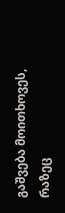გაშვება მოითხოვეს, რაზეც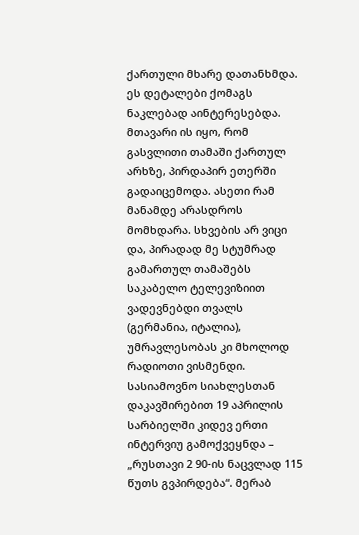ქართული მხარე დათანხმდა.
ეს დეტალები ქომაგს ნაკლებად აინტერესებდა. მთავარი ის იყო, რომ გასვლითი თამაში ქართულ არხზე, პირდაპირ ეთერში გადაიცემოდა. ასეთი რამ მანამდე არასდროს მომხდარა. სხვების არ ვიცი და, პირადად მე სტუმრად გამართულ თამაშებს საკაბელო ტელევიზიით ვადევნებდი თვალს (გერმანია, იტალია), უმრავლესობას კი მხოლოდ რადიოთი ვისმენდი.
სასიამოვნო სიახლესთან დაკავშირებით 19 აპრილის სარბიელში კიდევ ერთი ინტერვიუ გამოქვეყნდა – „რუსთავი 2 90-ის ნაცვლად 115 წუთს გვპირდება“. მერაბ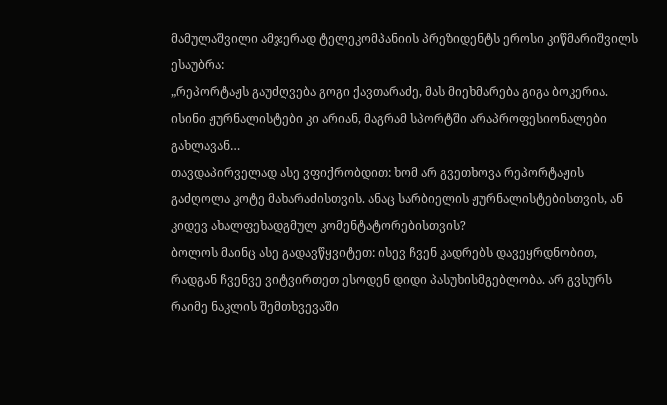მამულაშვილი ამჯერად ტელეკომპანიის პრეზიდენტს ეროსი კიწმარიშვილს ესაუბრა:
„რეპორტაჟს გაუძღვება გოგი ქავთარაძე, მას მიეხმარება გიგა ბოკერია. ისინი ჟურნალისტები კი არიან, მაგრამ სპორტში არაპროფესიონალები გახლავან…
თავდაპირველად ასე ვფიქრობდით: ხომ არ გვეთხოვა რეპორტაჟის გაძღოლა კოტე მახარაძისთვის. ანაც სარბიელის ჟურნალისტებისთვის, ან კიდევ ახალფეხადგმულ კომენტატორებისთვის?
ბოლოს მაინც ასე გადავწყვიტეთ: ისევ ჩვენ კადრებს დავეყრდნობით, რადგან ჩვენვე ვიტვირთეთ ესოდენ დიდი პასუხისმგებლობა. არ გვსურს რაიმე ნაკლის შემთხვევაში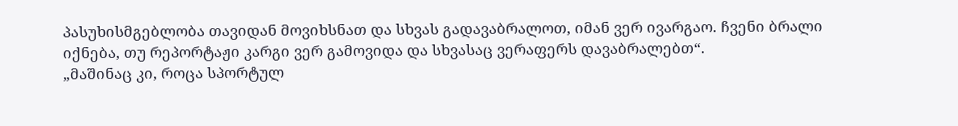პასუხისმგებლობა თავიდან მოვიხსნათ და სხვას გადავაბრალოთ, იმან ვერ ივარგაო. ჩვენი ბრალი იქნება, თუ რეპორტაჟი კარგი ვერ გამოვიდა და სხვასაც ვერაფერს დავაბრალებთ“.
„მაშინაც კი, როცა სპორტულ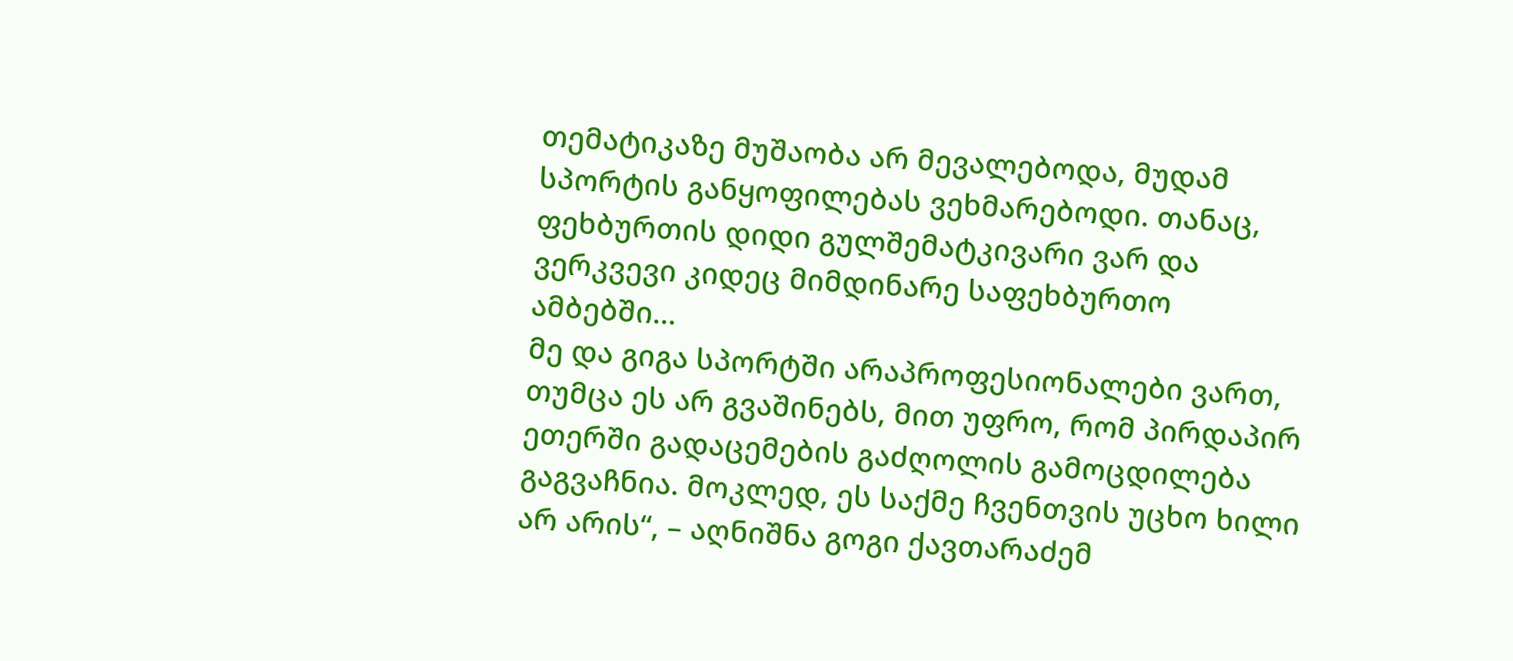თემატიკაზე მუშაობა არ მევალებოდა, მუდამ სპორტის განყოფილებას ვეხმარებოდი. თანაც, ფეხბურთის დიდი გულშემატკივარი ვარ და ვერკვევი კიდეც მიმდინარე საფეხბურთო ამბებში…
მე და გიგა სპორტში არაპროფესიონალები ვართ, თუმცა ეს არ გვაშინებს, მით უფრო, რომ პირდაპირ ეთერში გადაცემების გაძღოლის გამოცდილება გაგვაჩნია. მოკლედ, ეს საქმე ჩვენთვის უცხო ხილი არ არის“, – აღნიშნა გოგი ქავთარაძემ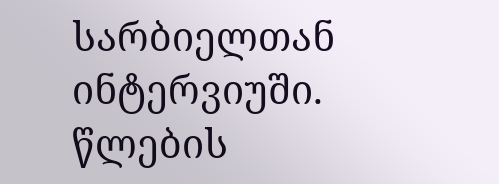სარბიელთან ინტერვიუში. წლების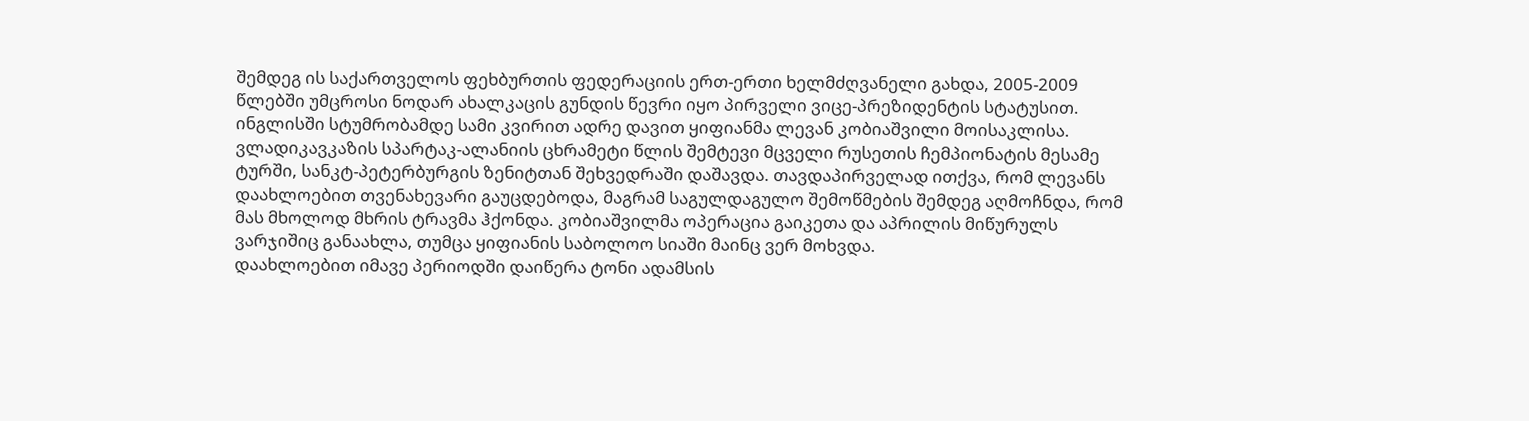შემდეგ ის საქართველოს ფეხბურთის ფედერაციის ერთ-ერთი ხელმძღვანელი გახდა, 2005-2009 წლებში უმცროსი ნოდარ ახალკაცის გუნდის წევრი იყო პირველი ვიცე-პრეზიდენტის სტატუსით.
ინგლისში სტუმრობამდე სამი კვირით ადრე დავით ყიფიანმა ლევან კობიაშვილი მოისაკლისა. ვლადიკავკაზის სპარტაკ-ალანიის ცხრამეტი წლის შემტევი მცველი რუსეთის ჩემპიონატის მესამე ტურში, სანკტ-პეტერბურგის ზენიტთან შეხვედრაში დაშავდა. თავდაპირველად ითქვა, რომ ლევანს დაახლოებით თვენახევარი გაუცდებოდა, მაგრამ საგულდაგულო შემოწმების შემდეგ აღმოჩნდა, რომ მას მხოლოდ მხრის ტრავმა ჰქონდა. კობიაშვილმა ოპერაცია გაიკეთა და აპრილის მიწურულს ვარჯიშიც განაახლა, თუმცა ყიფიანის საბოლოო სიაში მაინც ვერ მოხვდა.
დაახლოებით იმავე პერიოდში დაიწერა ტონი ადამსის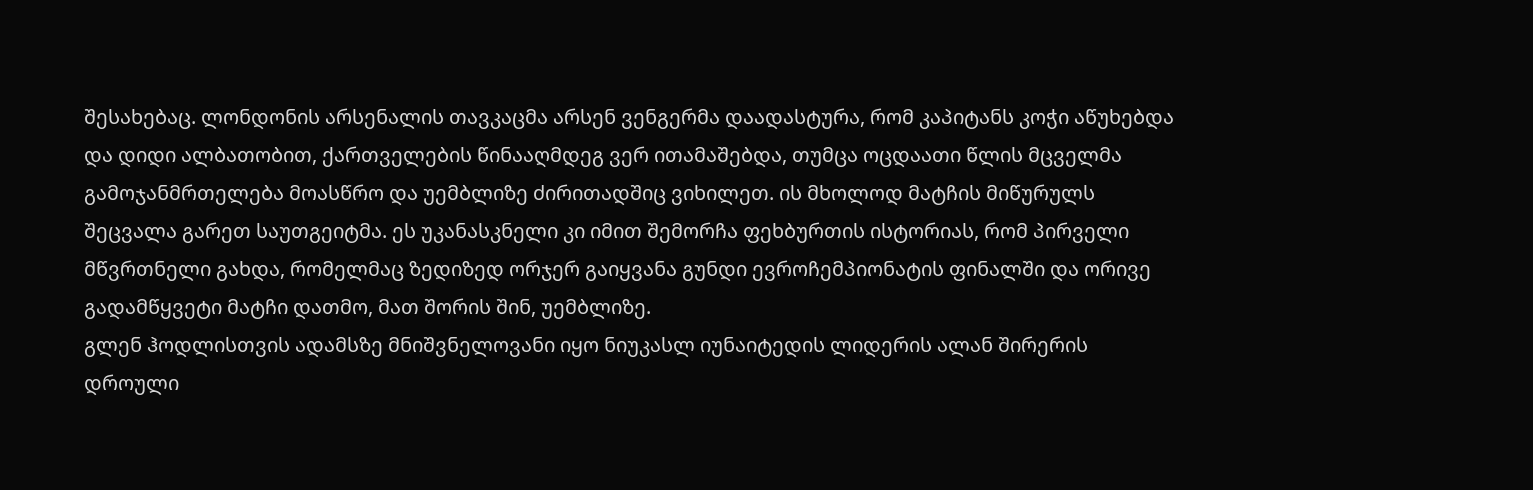შესახებაც. ლონდონის არსენალის თავკაცმა არსენ ვენგერმა დაადასტურა, რომ კაპიტანს კოჭი აწუხებდა და დიდი ალბათობით, ქართველების წინააღმდეგ ვერ ითამაშებდა, თუმცა ოცდაათი წლის მცველმა გამოჯანმრთელება მოასწრო და უემბლიზე ძირითადშიც ვიხილეთ. ის მხოლოდ მატჩის მიწურულს შეცვალა გარეთ საუთგეიტმა. ეს უკანასკნელი კი იმით შემორჩა ფეხბურთის ისტორიას, რომ პირველი მწვრთნელი გახდა, რომელმაც ზედიზედ ორჯერ გაიყვანა გუნდი ევროჩემპიონატის ფინალში და ორივე გადამწყვეტი მატჩი დათმო, მათ შორის შინ, უემბლიზე.
გლენ ჰოდლისთვის ადამსზე მნიშვნელოვანი იყო ნიუკასლ იუნაიტედის ლიდერის ალან შირერის დროული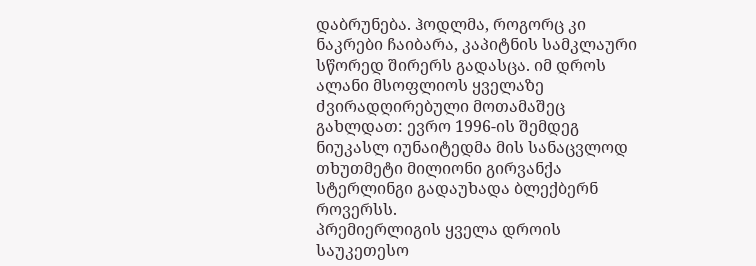დაბრუნება. ჰოდლმა, როგორც კი ნაკრები ჩაიბარა, კაპიტნის სამკლაური სწორედ შირერს გადასცა. იმ დროს ალანი მსოფლიოს ყველაზე ძვირადღირებული მოთამაშეც გახლდათ: ევრო 1996-ის შემდეგ ნიუკასლ იუნაიტედმა მის სანაცვლოდ თხუთმეტი მილიონი გირვანქა სტერლინგი გადაუხადა ბლექბერნ როვერსს.
პრემიერლიგის ყველა დროის საუკეთესო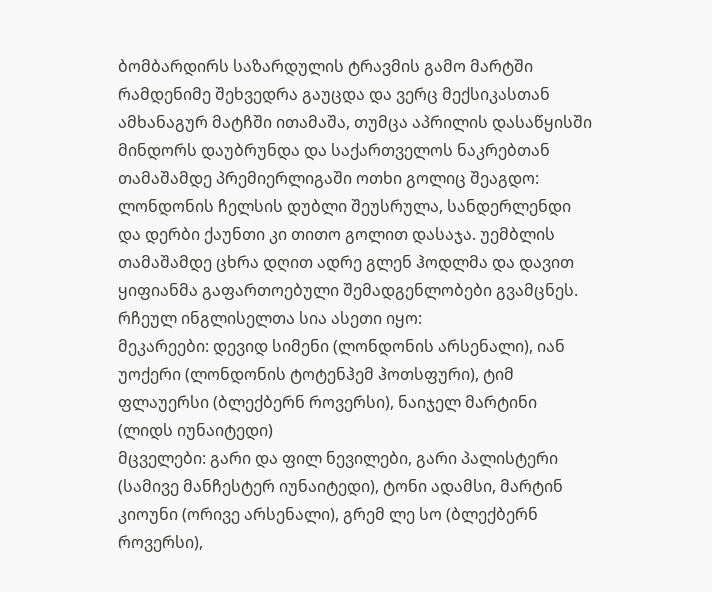ბომბარდირს საზარდულის ტრავმის გამო მარტში რამდენიმე შეხვედრა გაუცდა და ვერც მექსიკასთან ამხანაგურ მატჩში ითამაშა, თუმცა აპრილის დასაწყისში მინდორს დაუბრუნდა და საქართველოს ნაკრებთან თამაშამდე პრემიერლიგაში ოთხი გოლიც შეაგდო: ლონდონის ჩელსის დუბლი შეუსრულა, სანდერლენდი და დერბი ქაუნთი კი თითო გოლით დასაჯა. უემბლის თამაშამდე ცხრა დღით ადრე გლენ ჰოდლმა და დავით ყიფიანმა გაფართოებული შემადგენლობები გვამცნეს. რჩეულ ინგლისელთა სია ასეთი იყო:
მეკარეები: დევიდ სიმენი (ლონდონის არსენალი), იან უოქერი (ლონდონის ტოტენჰემ ჰოთსფური), ტიმ ფლაუერსი (ბლექბერნ როვერსი), ნაიჯელ მარტინი (ლიდს იუნაიტედი)
მცველები: გარი და ფილ ნევილები, გარი პალისტერი (სამივე მანჩესტერ იუნაიტედი), ტონი ადამსი, მარტინ კიოუნი (ორივე არსენალი), გრემ ლე სო (ბლექბერნ როვერსი),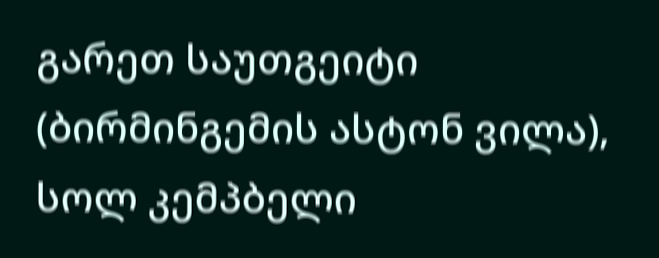გარეთ საუთგეიტი (ბირმინგემის ასტონ ვილა), სოლ კემპბელი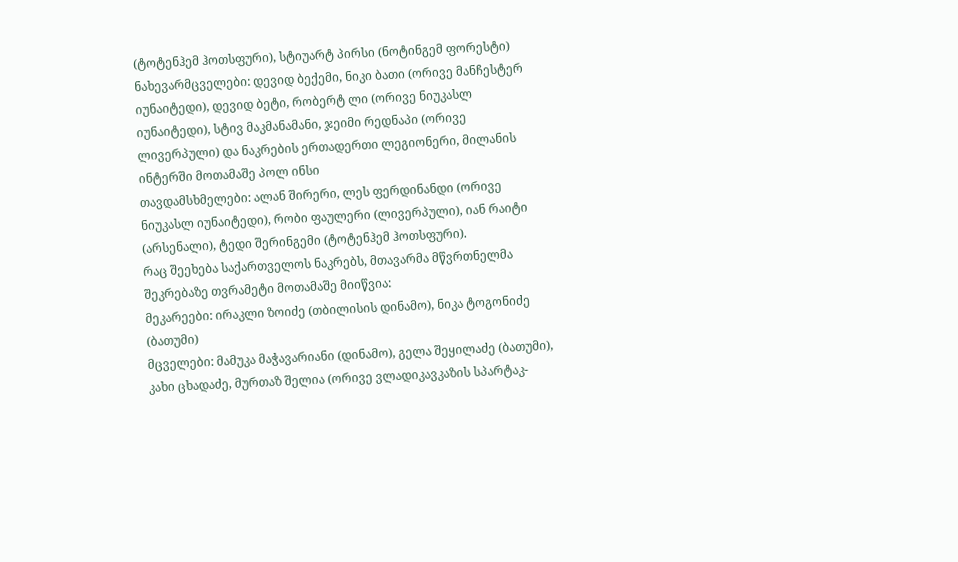(ტოტენჰემ ჰოთსფური), სტიუარტ პირსი (ნოტინგემ ფორესტი)
ნახევარმცველები: დევიდ ბექემი, ნიკი ბათი (ორივე მანჩესტერ იუნაიტედი), დევიდ ბეტი, რობერტ ლი (ორივე ნიუკასლ იუნაიტედი), სტივ მაკმანამანი, ჯეიმი რედნაპი (ორივე ლივერპული) და ნაკრების ერთადერთი ლეგიონერი, მილანის ინტერში მოთამაშე პოლ ინსი
თავდამსხმელები: ალან შირერი, ლეს ფერდინანდი (ორივე ნიუკასლ იუნაიტედი), რობი ფაულერი (ლივერპული), იან რაიტი (არსენალი), ტედი შერინგემი (ტოტენჰემ ჰოთსფური).
რაც შეეხება საქართველოს ნაკრებს, მთავარმა მწვრთნელმა შეკრებაზე თვრამეტი მოთამაშე მიიწვია:
მეკარეები: ირაკლი ზოიძე (თბილისის დინამო), ნიკა ტოგონიძე (ბათუმი)
მცველები: მამუკა მაჭავარიანი (დინამო), გელა შეყილაძე (ბათუმი), კახი ცხადაძე, მურთაზ შელია (ორივე ვლადიკავკაზის სპარტაკ-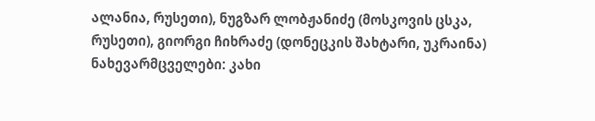ალანია, რუსეთი), ნუგზარ ლობჟანიძე (მოსკოვის ცსკა, რუსეთი), გიორგი ჩიხრაძე (დონეცკის შახტარი, უკრაინა)
ნახევარმცველები: კახი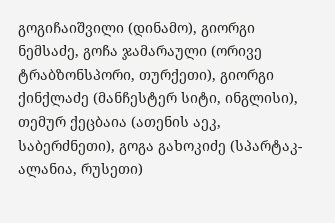გოგიჩაიშვილი (დინამო), გიორგი ნემსაძე, გოჩა ჯამარაული (ორივე ტრაბზონსპორი, თურქეთი), გიორგი ქინქლაძე (მანჩესტერ სიტი, ინგლისი), თემურ ქეცბაია (ათენის აეკ, საბერძნეთი), გოგა გახოკიძე (სპარტაკ-ალანია, რუსეთი)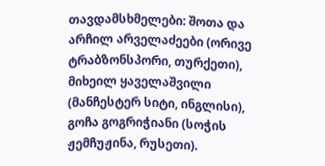თავდამსხმელები: შოთა და არჩილ არველაძეები (ორივე ტრაბზონსპორი, თურქეთი), მიხეილ ყაველაშვილი (მანჩესტერ სიტი, ინგლისი), გოჩა გოგრიჭიანი (სოჭის ჟემჩუჟინა, რუსეთი).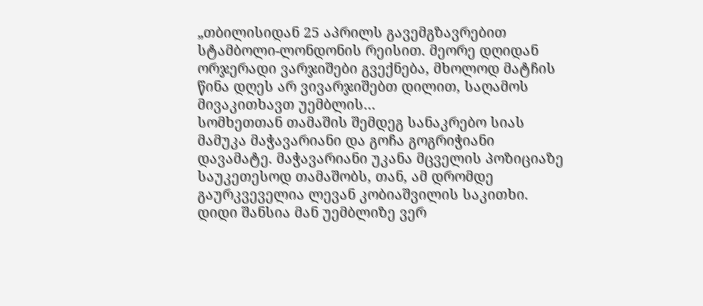„თბილისიდან 25 აპრილს გავემგზავრებით სტამბოლი-ლონდონის რეისით. მეორე დღიდან ორჯერადი ვარჯიშები გვექნება, მხოლოდ მატჩის წინა დღეს არ ვივარჯიშებთ დილით, საღამოს მივაკითხავთ უემბლის…
სომხეთთან თამაშის შემდეგ სანაკრებო სიას მამუკა მაჭავარიანი და გოჩა გოგრიჭიანი დავამატე. მაჭავარიანი უკანა მცველის პოზიციაზე საუკეთესოდ თამაშობს, თან, ამ დრომდე გაურკვეველია ლევან კობიაშვილის საკითხი. დიდი შანსია მან უემბლიზე ვერ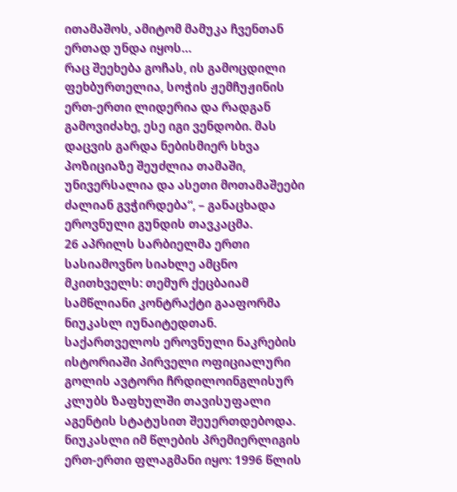ითამაშოს, ამიტომ მამუკა ჩვენთან ერთად უნდა იყოს…
რაც შეეხება გოჩას, ის გამოცდილი ფეხბურთელია, სოჭის ჟემჩუჟინის ერთ-ერთი ლიდერია და რადგან გამოვიძახე, ესე იგი ვენდობი. მას დაცვის გარდა ნებისმიერ სხვა პოზიციაზე შეუძლია თამაში, უნივერსალია და ასეთი მოთამაშეები ძალიან გვჭირდება“, – განაცხადა ეროვნული გუნდის თავკაცმა.
26 აპრილს სარბიელმა ერთი სასიამოვნო სიახლე ამცნო მკითხველს: თემურ ქეცბაიამ სამწლიანი კონტრაქტი გააფორმა ნიუკასლ იუნაიტედთან. საქართველოს ეროვნული ნაკრების ისტორიაში პირველი ოფიციალური გოლის ავტორი ჩრდილოინგლისურ კლუბს ზაფხულში თავისუფალი აგენტის სტატუსით შეუერთდებოდა. ნიუკასლი იმ წლების პრემიერლიგის ერთ-ერთი ფლაგმანი იყო: 1996 წლის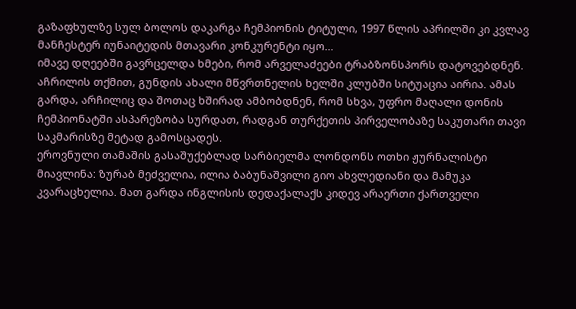გაზაფხულზე სულ ბოლოს დაკარგა ჩემპიონის ტიტული, 1997 წლის აპრილში კი კვლავ მანჩესტერ იუნაიტედის მთავარი კონკურენტი იყო…
იმავე დღეებში გავრცელდა ხმები, რომ არველაძეები ტრაბზონსპორს დატოვებდნენ. აჩრილის თქმით, გუნდის ახალი მწვრთნელის ხელში კლუბში სიტუაცია აირია. ამას გარდა, არჩილიც და შოთაც ხშირად ამბობდნენ, რომ სხვა, უფრო მაღალი დონის ჩემპიონატში ასპარეზობა სურდათ, რადგან თურქეთის პირველობაზე საკუთარი თავი საკმარისზე მეტად გამოსცადეს.
ეროვნული თამაშის გასაშუქებლად სარბიელმა ლონდონს ოთხი ჟურნალისტი მიავლინა: ზურაბ მეძველია, ილია ბაბუნაშვილი გიო ახვლედიანი და მამუკა კვარაცხელია. მათ გარდა ინგლისის დედაქალაქს კიდევ არაერთი ქართველი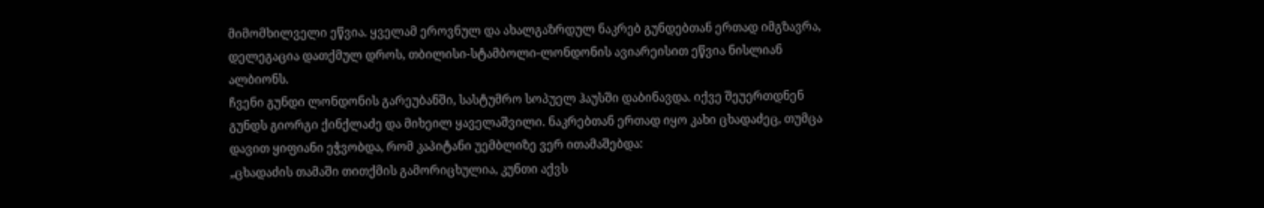მიმომხილველი ეწვია. ყველამ ეროვნულ და ახალგაზრდულ ნაკრებ გუნდებთან ერთად იმგზავრა, დელეგაცია დათქმულ დროს, თბილისი-სტამბოლი-ლონდონის ავიარეისით ეწვია ნისლიან ალბიონს.
ჩვენი გუნდი ლონდონის გარეუბანში, სასტუმრო სოპუელ ჰაუსში დაბინავდა. იქვე შეუერთდნენ გუნდს გიორგი ქინქლაძე და მიხეილ ყაველაშვილი. ნაკრებთან ერთად იყო კახი ცხადაძეც, თუმცა დავით ყიფიანი ეჭვობდა, რომ კაპიტანი უემბლიზე ვერ ითამაშებდა:
„ცხადაძის თამაში თითქმის გამორიცხულია, კუნთი აქვს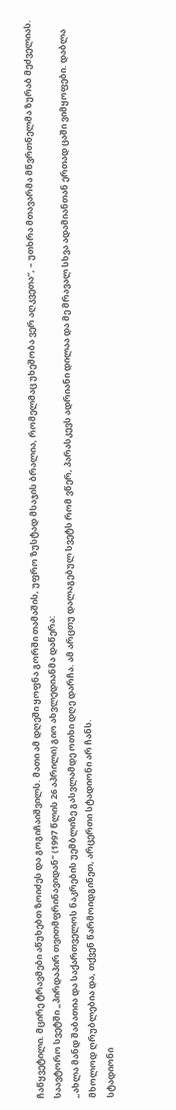ჩაწყვეტილი. მცირე ტრავმები აწუხებთ ზოიძეს და გოგიჩაიშვილს. მათი ამ დღეში ყოფნა გორში თამაშის, უფრო ზუსტად მსაჯის ბრალია, რომელმაც უხეშობა ვერ აღკვეთა“, – უთხრა მთავარმა მწვრთნელმა ზურაბ მეძველიას.
საავტორო სვეტში „პირდაპირ თვითმფრინავიდან“ (1997 წლის 26 აპრილი) გიო ახვლედიანმა დაწერა:
„ახლა მანდ შაბათია და საქართველოს ნაკრების უემბლიზე გასვლამდე ოთხი დღე დარჩა. ამ არცთუ დალაგებულ სვეტს რომ ვწერ, პარასკევს ადრიანი დილაა და მე მრავალ სხვა ადამიანთან ერთად ცაში ვიმყოფები. დაბლა მხოლოდ ღრუბლებია და, თქვენ წარმოიდგინეთ, არცერთი სტადიონი არ ჩანს.
სტადიონი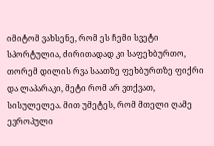იმიტომ ვახსენე, რომ ეს ჩემი სვეტი სპორტულია, ძირითადად კი საფეხბურთო, თორემ დილის რვა საათზე ფეხბურთზე ფიქრი და ლაპარაკი, მეტი რომ არ ვთქვათ, სისულელეა. მით უმეტეს, რომ მთელი ღამე ევროპული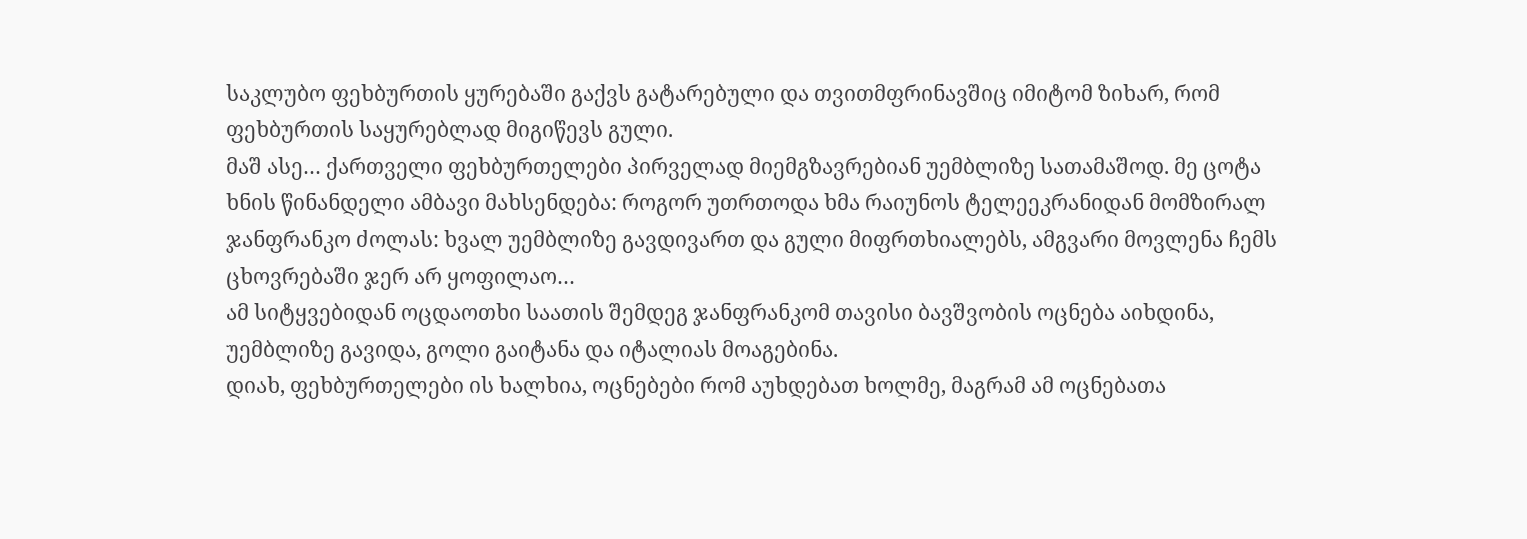საკლუბო ფეხბურთის ყურებაში გაქვს გატარებული და თვითმფრინავშიც იმიტომ ზიხარ, რომ ფეხბურთის საყურებლად მიგიწევს გული.
მაშ ასე… ქართველი ფეხბურთელები პირველად მიემგზავრებიან უემბლიზე სათამაშოდ. მე ცოტა ხნის წინანდელი ამბავი მახსენდება: როგორ უთრთოდა ხმა რაიუნოს ტელეეკრანიდან მომზირალ ჯანფრანკო ძოლას: ხვალ უემბლიზე გავდივართ და გული მიფრთხიალებს, ამგვარი მოვლენა ჩემს ცხოვრებაში ჯერ არ ყოფილაო…
ამ სიტყვებიდან ოცდაოთხი საათის შემდეგ ჯანფრანკომ თავისი ბავშვობის ოცნება აიხდინა, უემბლიზე გავიდა, გოლი გაიტანა და იტალიას მოაგებინა.
დიახ, ფეხბურთელები ის ხალხია, ოცნებები რომ აუხდებათ ხოლმე, მაგრამ ამ ოცნებათა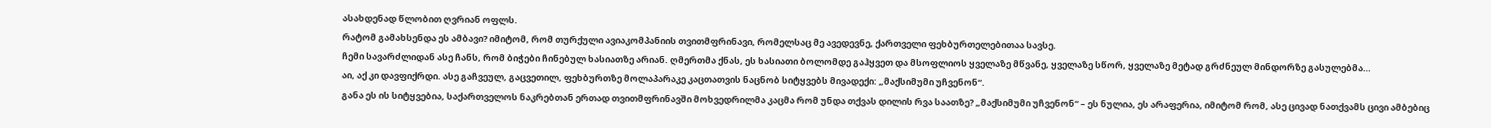ასახდენად წლობით ღვრიან ოფლს.
რატომ გამახსენდა ეს ამბავი? იმიტომ, რომ თურქული ავიაკომპანიის თვითმფრინავი, რომელსაც მე ავედევნე, ქართველი ფეხბურთელებითაა სავსე.
ჩემი სავარძლიდან ასე ჩანს, რომ ბიჭები ჩინებულ ხასიათზე არიან. ღმერთმა ქნას, ეს ხასიათი ბოლომდე გაჰყვეთ და მსოფლიოს ყველაზე მწვანე, ყველაზე სწორ, ყველაზე მეტად გრძნეულ მინდორზე გასულებმა…
აი, აქ კი დავფიქრდი. ასე გაჩვეულ, გაცვეთილ, ფეხბურთზე მოლაპარაკე კაცთათვის ნაცნობ სიტყვებს მივადექი: „მაქსიმუმი უჩვენონ“.
განა ეს ის სიტყვებია, საქართველოს ნაკრებთან ერთად თვითმფრინავში მოხვედრილმა კაცმა რომ უნდა თქვას დილის რვა საათზე? „მაქსიმუმი უჩვენონ“ – ეს ნულია, ეს არაფერია, იმიტომ რომ, ასე ცივად ნათქვამს ცივი ამბებიც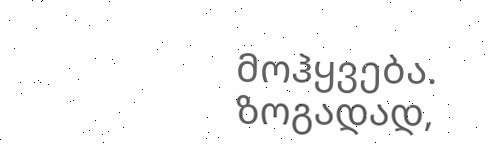მოჰყვება.
ზოგადად,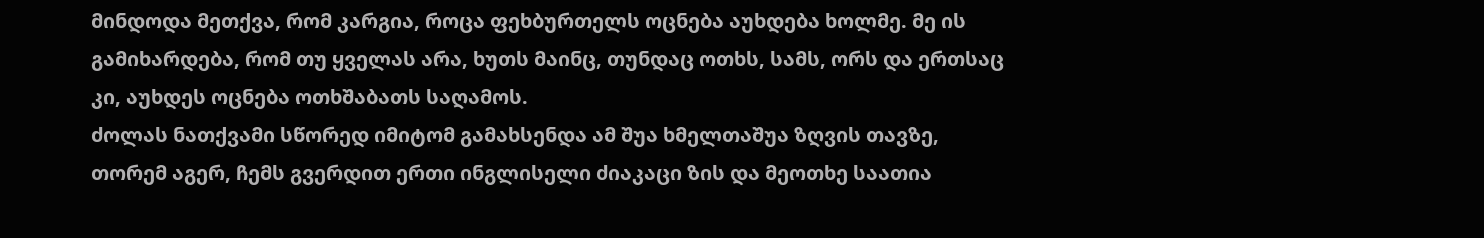მინდოდა მეთქვა, რომ კარგია, როცა ფეხბურთელს ოცნება აუხდება ხოლმე. მე ის გამიხარდება, რომ თუ ყველას არა, ხუთს მაინც, თუნდაც ოთხს, სამს, ორს და ერთსაც კი, აუხდეს ოცნება ოთხშაბათს საღამოს.
ძოლას ნათქვამი სწორედ იმიტომ გამახსენდა ამ შუა ხმელთაშუა ზღვის თავზე, თორემ აგერ, ჩემს გვერდით ერთი ინგლისელი ძიაკაცი ზის და მეოთხე საათია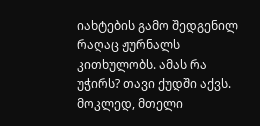იახტების გამო შედგენილ რაღაც ჟურნალს კითხულობს. ამას რა უჭირს? თავი ქუდში აქვს.
მოკლედ, მთელი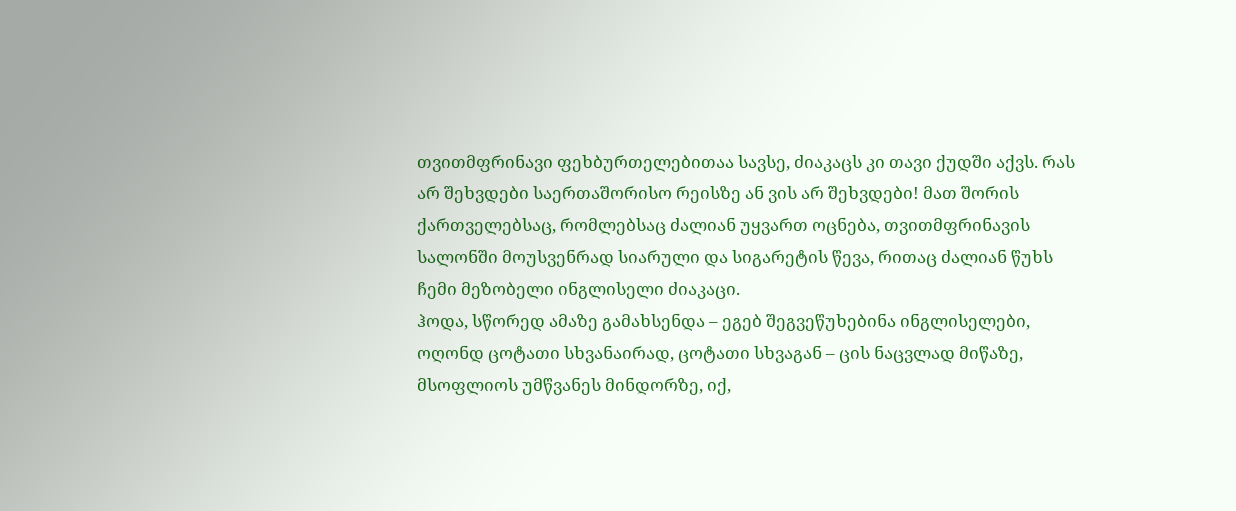თვითმფრინავი ფეხბურთელებითაა სავსე, ძიაკაცს კი თავი ქუდში აქვს. რას არ შეხვდები საერთაშორისო რეისზე ან ვის არ შეხვდები! მათ შორის ქართველებსაც, რომლებსაც ძალიან უყვართ ოცნება, თვითმფრინავის სალონში მოუსვენრად სიარული და სიგარეტის წევა, რითაც ძალიან წუხს ჩემი მეზობელი ინგლისელი ძიაკაცი.
ჰოდა, სწორედ ამაზე გამახსენდა – ეგებ შეგვეწუხებინა ინგლისელები, ოღონდ ცოტათი სხვანაირად, ცოტათი სხვაგან – ცის ნაცვლად მიწაზე, მსოფლიოს უმწვანეს მინდორზე, იქ,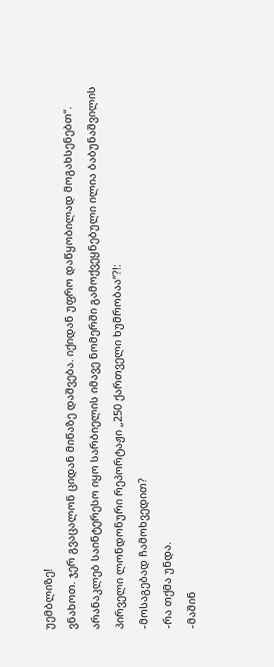უემბლიზე!
ვნახოთ. ჯერ გვაცალონ ციდან მიწაზე დაშვება. იქიდან უფრო დაწყობილად მოგახსენებთ“.
არანაკლებ საინტერესო იყო სარბიელის იმავე ნომერში გამოქვეყნებული ილია ბაბუნაშვილის პირველი ლონდონური რეპორტაჟი „250 ქართველი ხუმრობაა“?!:
-მოსაგებად ჩამოხვედით?
-რა თქმა უნდა.
-მაშინ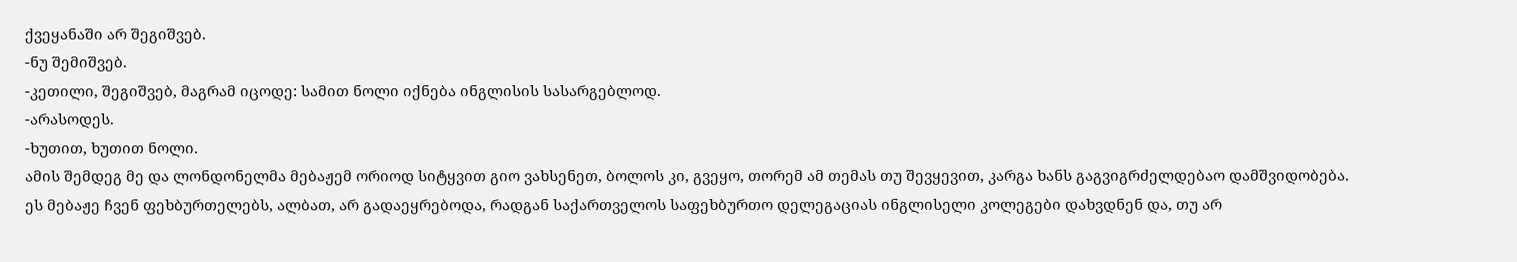ქვეყანაში არ შეგიშვებ.
-ნუ შემიშვებ.
-კეთილი, შეგიშვებ, მაგრამ იცოდე: სამით ნოლი იქნება ინგლისის სასარგებლოდ.
-არასოდეს.
-ხუთით, ხუთით ნოლი.
ამის შემდეგ მე და ლონდონელმა მებაჟემ ორიოდ სიტყვით გიო ვახსენეთ, ბოლოს კი, გვეყო, თორემ ამ თემას თუ შევყევით, კარგა ხანს გაგვიგრძელდებაო დამშვიდობება.
ეს მებაჟე ჩვენ ფეხბურთელებს, ალბათ, არ გადაეყრებოდა, რადგან საქართველოს საფეხბურთო დელეგაციას ინგლისელი კოლეგები დახვდნენ და, თუ არ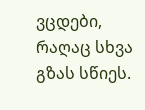ვცდები, რაღაც სხვა გზას სწიეს.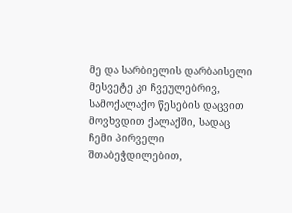მე და სარბიელის დარბაისელი მესვეტე კი ჩვეულებრივ, სამოქალაქო წესების დაცვით მოვხვდით ქალაქში, სადაც ჩემი პირველი შთაბეჭდილებით,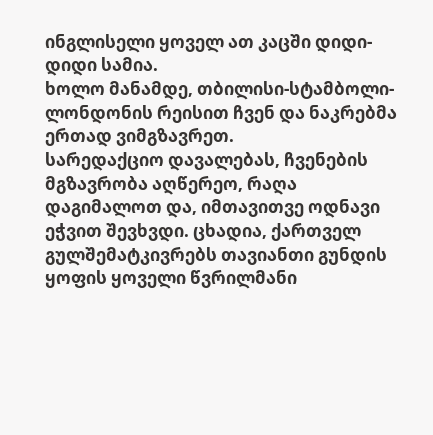ინგლისელი ყოველ ათ კაცში დიდი-დიდი სამია.
ხოლო მანამდე, თბილისი-სტამბოლი-ლონდონის რეისით ჩვენ და ნაკრებმა ერთად ვიმგზავრეთ.
სარედაქციო დავალებას, ჩვენების მგზავრობა აღწერეო, რაღა დაგიმალოთ და, იმთავითვე ოდნავი ეჭვით შევხვდი. ცხადია, ქართველ გულშემატკივრებს თავიანთი გუნდის ყოფის ყოველი წვრილმანი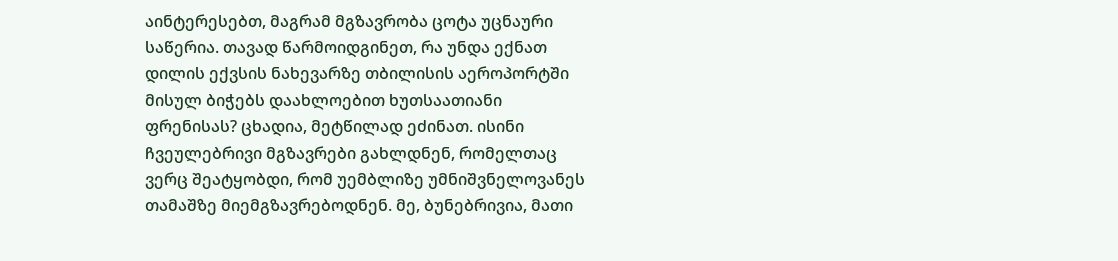აინტერესებთ, მაგრამ მგზავრობა ცოტა უცნაური საწერია. თავად წარმოიდგინეთ, რა უნდა ექნათ დილის ექვსის ნახევარზე თბილისის აეროპორტში მისულ ბიჭებს დაახლოებით ხუთსაათიანი ფრენისას? ცხადია, მეტწილად ეძინათ. ისინი ჩვეულებრივი მგზავრები გახლდნენ, რომელთაც ვერც შეატყობდი, რომ უემბლიზე უმნიშვნელოვანეს თამაშზე მიემგზავრებოდნენ. მე, ბუნებრივია, მათი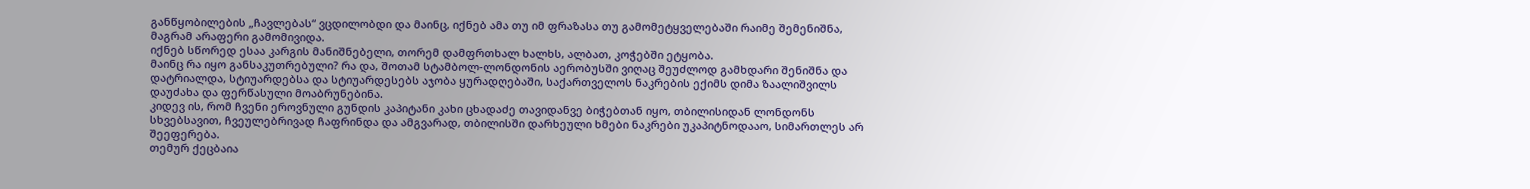განწყობილების „ჩავლებას“ ვცდილობდი და მაინც, იქნებ ამა თუ იმ ფრაზასა თუ გამომეტყველებაში რაიმე შემენიშნა, მაგრამ არაფერი გამომივიდა.
იქნებ სწორედ ესაა კარგის მანიშნებელი, თორემ დამფრთხალ ხალხს, ალბათ, კოჭებში ეტყობა.
მაინც რა იყო განსაკუთრებული? რა და, შოთამ სტამბოლ-ლონდონის აერობუსში ვიღაც შეუძლოდ გამხდარი შენიშნა და დატრიალდა, სტიუარდებსა და სტიუარდესებს აჯობა ყურადღებაში, საქართველოს ნაკრების ექიმს დიმა ზაალიშვილს დაუძახა და ფერწასული მოაბრუნებინა.
კიდევ ის, რომ ჩვენი ეროვნული გუნდის კაპიტანი კახი ცხადაძე თავიდანვე ბიჭებთან იყო, თბილისიდან ლონდონს სხვებსავით, ჩვეულებრივად ჩაფრინდა და ამგვარად, თბილისში დარხეული ხმები ნაკრები უკაპიტნოდააო, სიმართლეს არ შეეფერება.
თემურ ქეცბაია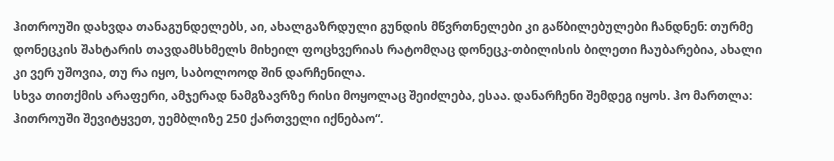ჰითროუში დახვდა თანაგუნდელებს, აი, ახალგაზრდული გუნდის მწვრთნელები კი გაწბილებულები ჩანდნენ: თურმე დონეცკის შახტარის თავდამსხმელს მიხეილ ფოცხვერიას რატომღაც დონეცკ-თბილისის ბილეთი ჩაუბარებია, ახალი კი ვერ უშოვია, თუ რა იყო, საბოლოოდ შინ დარჩენილა.
სხვა თითქმის არაფერი, ამჯერად ნამგზავრზე რისი მოყოლაც შეიძლება, ესაა. დანარჩენი შემდეგ იყოს. ჰო მართლა: ჰითროუში შევიტყვეთ, უემბლიზე 250 ქართველი იქნებაო“.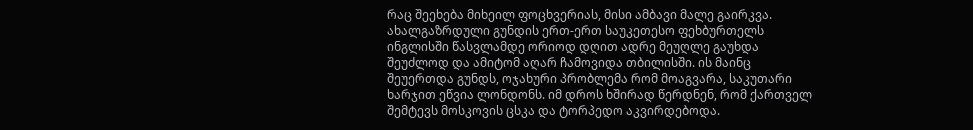რაც შეეხება მიხეილ ფოცხვერიას, მისი ამბავი მალე გაირკვა. ახალგაზრდული გუნდის ერთ-ერთ საუკეთესო ფეხბურთელს ინგლისში წასვლამდე ორიოდ დღით ადრე მეუღლე გაუხდა შეუძლოდ და ამიტომ აღარ ჩამოვიდა თბილისში. ის მაინც შეუერთდა გუნდს, ოჯახური პრობლემა რომ მოაგვარა, საკუთარი ხარჯით ეწვია ლონდონს. იმ დროს ხშირად წერდნენ, რომ ქართველ შემტევს მოსკოვის ცსკა და ტორპედო აკვირდებოდა.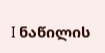I ნაწილის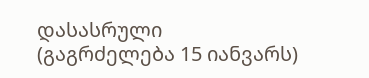დასასრული
(გაგრძელება 15 იანვარს)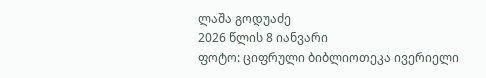ლაშა გოდუაძე
2026 წლის 8 იანვარი
ფოტო: ციფრული ბიბლიოთეკა ივერიელი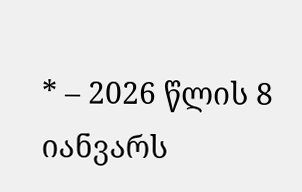* – 2026 წლის 8 იანვარს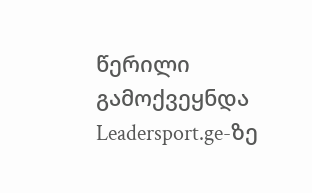წერილი გამოქვეყნდა Leadersport.ge-ზე